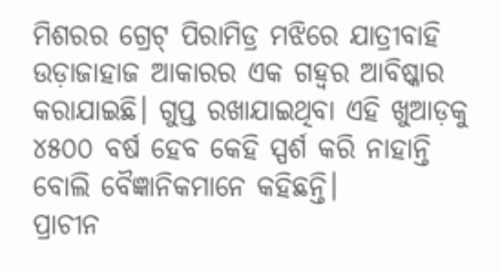ମିଶରର ଗ୍ରେଟ୍ ପିରାମିଡ୍ର ମଝିରେ ଯାତ୍ରୀବାହି ଉଡ଼ାଜାହାଜ ଆକାରର ଏକ ଗହ୍ଵର ଆବିଷ୍କାର କରାଯାଇଛି। ଗୁପ୍ତ ରଖାଯାଇଥିବା ଏହି ଖୁଆଡ଼କୁ ୪୫୦୦ ବର୍ଷ ହେବ କେହି ସ୍ପର୍ଶ କରି ନାହାନ୍ତି ବୋଲି ବୈଜ୍ଞାନିକମାନେ କହିଛନ୍ତି।
ପ୍ରାଚୀନ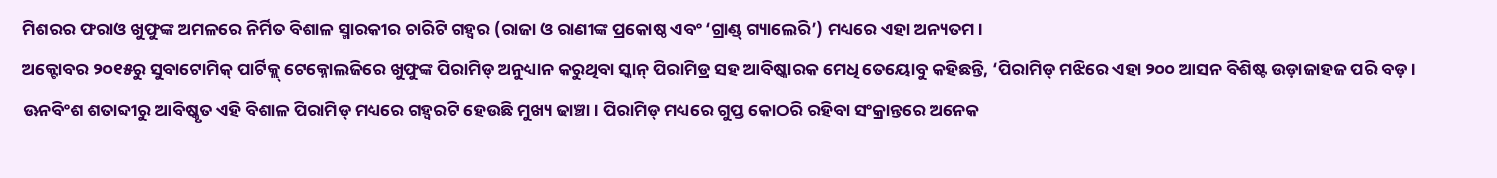ମିଶରର ଫରାଓ ଖୁଫୁଙ୍କ ଅମଳରେ ନିର୍ମିତ ବିଶାଳ ସ୍ମାରକୀର ଚାରିଟି ଗହ୍ଵର (ରାଜା ଓ ରାଣୀଙ୍କ ପ୍ରକୋଷ୍ଠ ଏବଂ ‘ଗ୍ରାଣ୍ଡ୍ ଗ୍ୟାଲେରି’) ମଧ୍ୟରେ ଏହା ଅନ୍ୟତମ।
ଅକ୍ଟୋବର ୨୦୧୫ରୁ ସୁବାଟୋମିକ୍ ପାର୍ଟିକ୍ଲ୍ ଟେକ୍ନୋଲଜିରେ ଖୁଫୁଙ୍କ ପିରାମିଡ୍ ଅନୁଧ୍ୟାନ କରୁଥିବା ସ୍କାନ୍ ପିରାମିଡ୍ର ସହ ଆବିଷ୍କାରକ ମେଧି ତେୟୋବୁ କହିଛନ୍ତି, ‘ପିରାମିଡ୍ ମଝିରେ ଏହା ୨୦୦ ଆସନ ବିଶିଷ୍ଟ ଉଡ଼ାଜାହଜ ପରି ବଡ଼।
ଊନବିଂଶ ଶତାବ୍ଦୀରୁ ଆବିଷ୍କୃତ ଏହି ବିଶାଳ ପିରାମିଡ୍ ମଧ୍ୟରେ ଗହ୍ଵରଟି ହେଉଛି ମୁଖ୍ୟ ଢାଞ୍ଚା। ପିରାମିଡ୍ ମଧ୍ୟରେ ଗୁପ୍ତ କୋଠରି ରହିବା ସଂକ୍ରାନ୍ତରେ ଅନେକ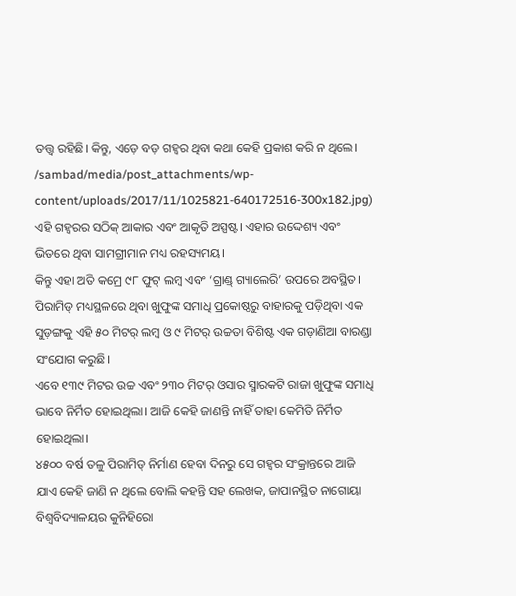ତତ୍ତ୍ୱ ରହିଛି। କିନ୍ତୁ, ଏଡ଼େ ବଡ଼ ଗହ୍ଵର ଥିବା କଥା କେହି ପ୍ରକାଶ କରି ନ ଥିଲେ।
/sambad/media/post_attachments/wp-content/uploads/2017/11/1025821-640172516-300x182.jpg)
ଏହି ଗହ୍ଵରର ସଠିକ୍ ଆକାର ଏବଂ ଆକୃତି ଅସ୍ପଷ୍ଟ। ଏହାର ଉଦ୍ଦେଶ୍ୟ ଏବଂ ଭିତରେ ଥିବା ସାମଗ୍ରୀମାନ ମଧ୍ୟ ରହସ୍ୟମୟ।
କିନ୍ତୁ ଏହା ଅତି କମ୍ରେ ୯୮ ଫୁଟ୍ ଲମ୍ବ ଏବଂ ‘ଗ୍ରାଣ୍ଡ୍ ଗ୍ୟାଲେରି’ ଉପରେ ଅବସ୍ଥିତ। ପିରାମିଡ୍ ମଧ୍ୟସ୍ଥଳରେ ଥିବା ଖୁଫୁଙ୍କ ସମାଧି ପ୍ରକୋଷ୍ଠରୁ ବାହାରକୁ ପଡ଼ିଥିବା ଏକ ସୁଡ଼ଙ୍ଗକୁ ଏହି ୫୦ ମିଟର୍ ଲମ୍ବ ଓ ୯ ମିଟର୍ ଉଚ୍ଚତା ବିଶିଷ୍ଟ ଏକ ଗଡ଼ାଣିଆ ବାରଣ୍ଡା ସଂଯୋଗ କରୁଛି।
ଏବେ ୧୩୯ ମିଟର ଉଚ୍ଚ ଏବଂ ୨୩୦ ମିଟର୍ ଓସାର ସ୍ମାରକଟି ରାଜା ଖୁଫୁଙ୍କ ସମାଧି ଭାବେ ନିର୍ମିତ ହୋଇଥିଲା। ଆଜି କେହି ଜାଣନ୍ତି ନାହିଁ ତାହା କେମିତି ନିର୍ମିତ ହୋଇଥିଲା।
୪୫୦୦ ବର୍ଷ ତଳୁ ପିରାମିଡ୍ ନିର୍ମାଣ ହେବା ଦିନରୁ ସେ ଗହ୍ଵର ସଂକ୍ରାନ୍ତରେ ଆଜି ଯାଏ କେହି ଜାଣି ନ ଥିଲେ ବୋଲି କହନ୍ତି ସହ ଲେଖକ, ଜାପାନସ୍ଥିତ ନାଗୋୟା ବିଶ୍ୱବିଦ୍ୟାଳୟର କୁନିହିରୋ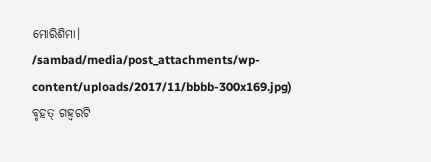ମୋରିଶିମା।
/sambad/media/post_attachments/wp-content/uploads/2017/11/bbbb-300x169.jpg)
ବୃହତ୍ ଗହ୍ଵରଟି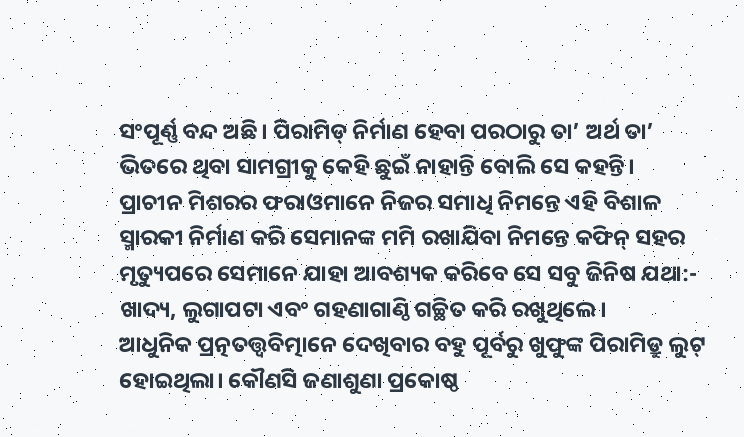ସଂପୂର୍ଣ୍ଣ ବନ୍ଦ ଅଛି। ପିରାମିଡ୍ ନିର୍ମାଣ ହେବା ପରଠାରୁ ତା’ ଅର୍ଥ ତା’ ଭିତରେ ଥିବା ସାମଗ୍ରୀକୁ କେହି ଛୁଇଁ ନାହାନ୍ତି ବୋଲି ସେ କହନ୍ତି।
ପ୍ରାଚୀନ ମିଶରର ଫରାଓମାନେ ନିଜର ସମାଧି ନିମନ୍ତେ ଏହି ବିଶାଳ ସ୍ମାରକୀ ନିର୍ମାଣ କରି ସେମାନଙ୍କ ମମି ରଖାଯିବା ନିମନ୍ତେ କଫିନ୍ ସହର ମୃତ୍ୟୁପରେ ସେମାନେ ଯାହା ଆବଶ୍ୟକ କରିବେ ସେ ସବୁ ଜିନିଷ ଯଥା:- ଖାଦ୍ୟ, ଲୁଗାପଟା ଏବଂ ଗହଣାଗାଣ୍ଠି ଗଚ୍ଛିତ କରି ରଖୁଥିଲେ।
ଆଧୁନିକ ପ୍ରତ୍ନତତ୍ତ୍ୱବିତ୍ମାନେ ଦେଖିବାର ବହୁ ପୂର୍ବରୁ ଖୁଫୁଙ୍କ ପିରାମିଡ୍ରୁ ଲୁଟ୍ ହୋଇଥିଲା। କୌଣସି ଜଣାଶୁଣା ପ୍ରକୋଷ୍ଠ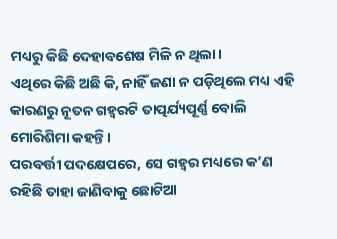ମଧ୍ୟରୁ କିଛି ଦେହାବଶେଷ ମିଳି ନ ଥିଲା।
ଏଥିରେ କିଛି ଅଛି କି, ନାହିଁ ଜଣା ନ ପଡ଼ିଥିଲେ ମଧ୍ୟ ଏହି କାରଣରୁ ନୂତନ ଗହ୍ଵରଟି ତାତ୍ପର୍ଯ୍ୟପୂର୍ଣ୍ଣ ବୋଲି ମୋରିଶିମା କହନ୍ତି।
ପରବର୍ତ୍ତୀ ପଦକ୍ଷେପରେ, ସେ ଗହ୍ଵର ମଧ୍ୟରେ କ’ଣ ରହିଛି ତାହା ଜାଣିବାକୁ ଛୋଟିଆ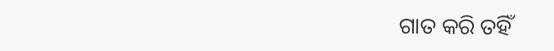ଗାତ କରି ତହିଁ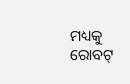ମଧ୍ୟକୁ ରୋବଟ୍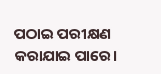ପଠାଇ ପରୀକ୍ଷଣ କରାଯାଇ ପାରେ।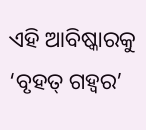ଏହି ଆବିଷ୍କାରକୁ ‘ବୃହତ୍ ଗହ୍ଵର’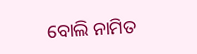ବୋଲି ନାମିତ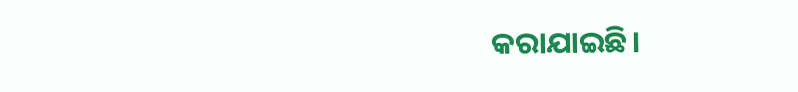କରାଯାଇଛି।